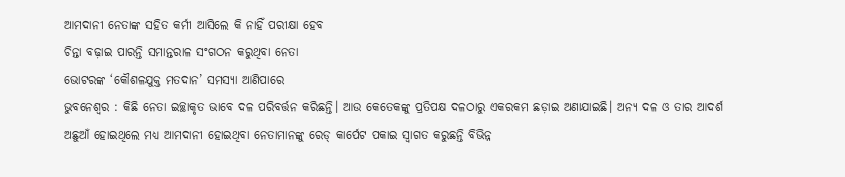ଆମଦାନୀ ନେତାଙ୍କ ସହିତ କର୍ମୀ ଆସିଲେ କି ନାହିଁ ପରୀକ୍ଷା ହେବ
ଚିନ୍ତା ବଢ଼ାଇ ପାରନ୍ତି ସମାନ୍ତରାଳ ସଂଗଠନ କରୁଥିବା ନେତା
ଭୋଟରଙ୍କ ‘କୌଶଳଯୁକ୍ତ ମତଦାନ’ ସମସ୍ୟା ଆଣିପାରେ
ଭୁବନେଶ୍ୱର : କିଛି ନେତା ଇଚ୍ଛାକୃତ ଭାବେ ଦଳ ପରିବର୍ତ୍ତନ କରିଛନ୍ତି। ଆଉ କେତେକଙ୍କୁ ପ୍ରତିପକ୍ଷ ଦଳଠାରୁ ଏକରକମ ଛଡ଼ାଇ ଅଣାଯାଇଛି। ଅନ୍ୟ ଦଳ ଓ ତାର ଆଦର୍ଶ ଅଛୁଆଁ ହୋଇଥିଲେ ମଧ୍ୟ ଆମଦାନୀ ହୋଇଥିବା ନେତାମାନଙ୍କୁ ରେଡ୍ କାର୍ପେଟ ପକାଇ ସ୍ବାଗତ କରୁଛନ୍ତି ବିଭିନ୍ନ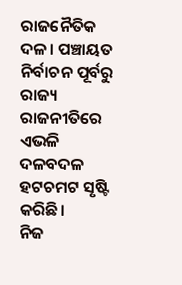ରାଜନୈତିକ ଦଳ। ପଞ୍ଚାୟତ ନିର୍ବାଚନ ପୂର୍ବରୁ ରାଜ୍ୟ ରାଜନୀତିରେ ଏଭଳି ଦଳବଦଳ ହଟଚମଟ ସୃଷ୍ଟି କରିଛି।
ନିଜ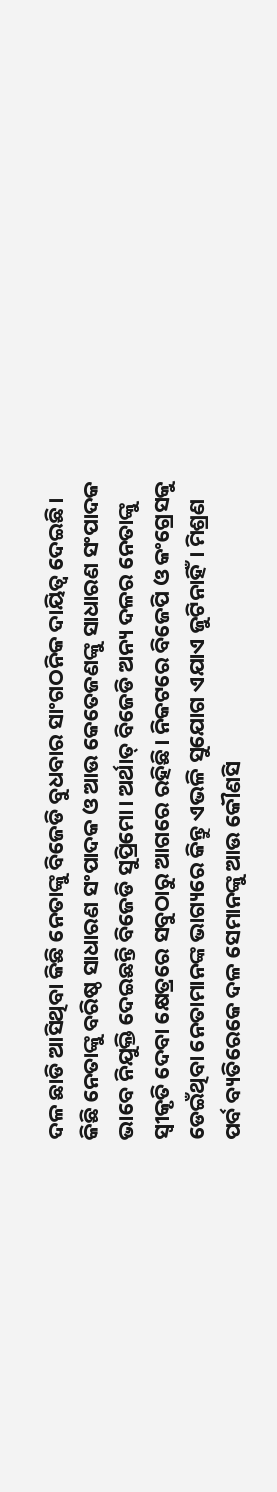ଦଳ ଛାଡି ଆସିଥିବା କିଛି ନେତାଙ୍କୁ ବିଜେଡି ବୁଧବାର ସାଂଗଠନିକ ଦାୟିତ୍ବ ଦେଇଛି। କିଛି ନେତାଙ୍କୁ ବରିଷ୍ଠ ସାଧାରଣ ସଂପାଦକ ଓ ଆଉ କେତେଜଣଙ୍କୁ ସାଧାରଣ ସଂପାଦକ ଭାବେ ନିଯୁକ୍ତି ଦେଇଛନ୍ତି ବିଜେଡି ସୁପ୍ରିମୋ। ଅର୍ଥାତ୍ ବିଜେଡି ଅନ୍ୟ ଦଳର ନେତାଙ୍କୁ ସ୍ବୀକୃତି ଦେବା କ୍ଷେତ୍ରରେ ସବୁଠାରୁ ଆଗରେ ରହିଛି। ନିକଟରେ ବିଜେପି ଓ କଂଗ୍ରେସକୁ ଡେଇଁଥିବା ନେତାମାନଙ୍କ ଭାଗ୍ୟରେ କିନ୍ତୁ ଏଭଳି ସୁଯୋଗ ଏଯାଏ ଜୁଟିନାହିଁ। ମିଶ୍ରଣ ପର୍ବ ବ୍ୟତିରେକେ ଦଳ ସେମାନଙ୍କୁ ଆଉ କୌଣସି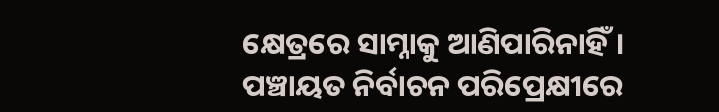କ୍ଷେତ୍ରରେ ସାମ୍ନାକୁ ଆଣିପାରିନାହିଁ।
ପଞ୍ଚାୟତ ନିର୍ବାଚନ ପରିପ୍ରେକ୍ଷୀରେ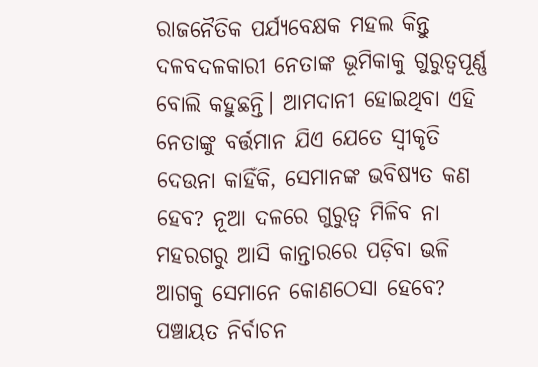ରାଜନୈତିକ ପର୍ଯ୍ୟବେକ୍ଷକ ମହଲ କିନ୍ତୁ ଦଳବଦଳକାରୀ ନେତାଙ୍କ ଭୂମିକାକୁ ଗୁରୁତ୍ବପୂର୍ଣ୍ଣ ବୋଲି କହୁଛନ୍ତି। ଆମଦାନୀ ହୋଇଥିବା ଏହି ନେତାଙ୍କୁ ବର୍ତ୍ତମାନ ଯିଏ ଯେତେ ସ୍ବୀକୃତି ଦେଉନା କାହିଁକି, ସେମାନଙ୍କ ଭବିଷ୍ୟତ କଣ ହେବ? ନୂଆ ଦଳରେ ଗୁରୁତ୍ବ ମିଳିବ ନା ମହରଗରୁ ଆସି କାନ୍ତାରରେ ପଡ଼ିବା ଭଳି ଆଗକୁ ସେମାନେ କୋଣଠେସା ହେବେ? ପଞ୍ଚାୟତ ନିର୍ବାଚନ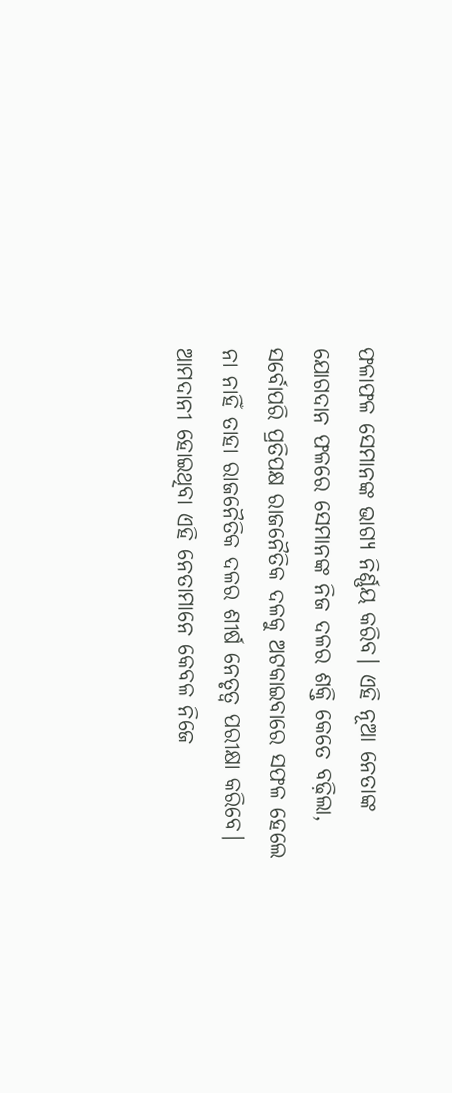ଫଳାଫଳ ସେମାନଙ୍କ ଭାଗ୍ୟ ନିର୍ଣ୍ଣୟ କରିବ। ଏହି ନୂଆ ନେତାଙ୍କ ଯୋଗଦାନ ଫଳରେ ସେମାନଙ୍କ ନିଜ ଦଳର ଶକ୍ତି କେତେ ବଢ଼ିଲା, ସର୍ବୋପରି ପ୍ରତିପକ୍ଷ ରାଜନୈତିକ ଦଳକୁ ଅଟକାଇବାରେ ସଫଳ ହେଲେ ନା ନାହିଁ ତାହା ରାଜନୈତିକ ଦଳର ଶୀର୍ଷ ନେତୃତ୍ବ ପରୀକ୍ଷା କରିବେ। ଆମଦାନୀ ହୋଇଥିବା ଏହି ନେତାମାନେ କେବଳ ନିଜେ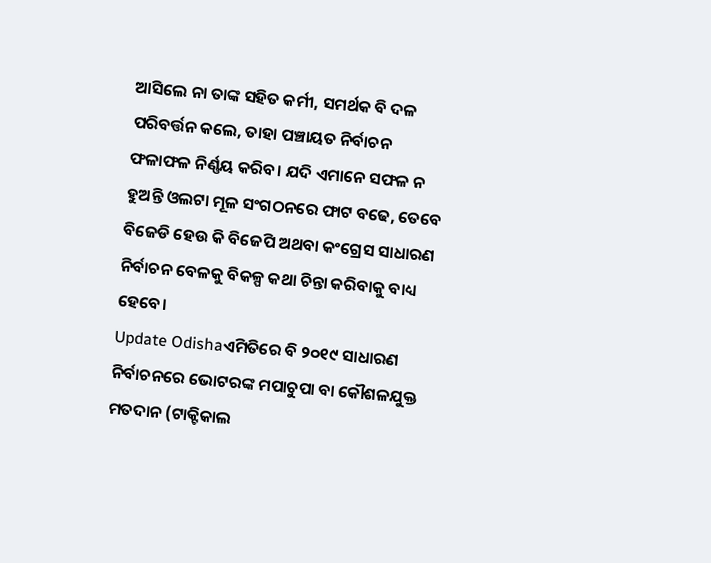ଆସିଲେ ନା ତାଙ୍କ ସହିତ କର୍ମୀ, ସମର୍ଥକ ବି ଦଳ ପରିବର୍ତ୍ତନ କଲେ, ତାହା ପଞ୍ଚାୟତ ନିର୍ବାଚନ ଫଳାଫଳ ନିର୍ଣ୍ଣୟ କରିବ। ଯଦି ଏମାନେ ସଫଳ ନ ହୁଅନ୍ତି ଓଲଟା ମୂଳ ସଂଗଠନରେ ଫାଟ ବଢେ, ତେବେ ବିଜେଡି ହେଉ କି ବିଜେପି ଅଥବା କଂଗ୍ରେସ ସାଧାରଣ ନିର୍ବାଚନ ବେଳକୁ ବିକଳ୍ପ କଥା ଚିନ୍ତା କରିବାକୁ ବାଧ୍ୟ ହେବେ।
Update Odishaଏମିତିରେ ବି ୨୦୧୯ ସାଧାରଣ ନିର୍ବାଚନରେ ଭୋଟରଙ୍କ ମପାଚୁପା ବା କୌଶଳଯୁକ୍ତ ମତଦାନ (ଟାକ୍ଟିକାଲ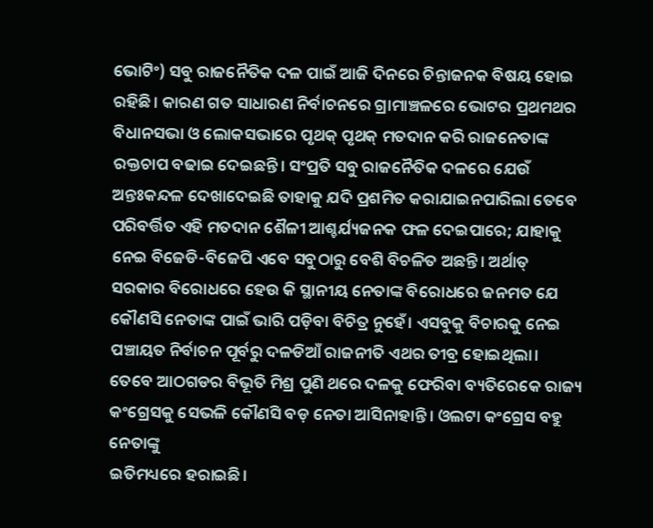ଭୋଟିଂ) ସବୁ ରାଜନୈତିକ ଦଳ ପାଇଁ ଆଜି ଦିନରେ ଚିନ୍ତାଜନକ ବିଷୟ ହୋଇ ରହିଛି। କାରଣ ଗତ ସାଧାରଣ ନିର୍ବାଚନରେ ଗ୍ରାମାଞ୍ଚଳରେ ଭୋଟର ପ୍ରଥମଥର ବିଧାନସଭା ଓ ଲୋକସଭାରେ ପୃଥକ୍ ପୃଥକ୍ ମତଦାନ କରି ରାଜନେତାଙ୍କ ରକ୍ତଚାପ ବଢାଇ ଦେଇଛନ୍ତି। ସଂପ୍ରତି ସବୁ ରାଜନୈତିକ ଦଳରେ ଯେଉଁ ଅନ୍ତଃକନ୍ଦଳ ଦେଖାଦେଇଛି ତାହାକୁ ଯଦି ପ୍ରଶମିତ କରାଯାଇନପାରିଲା ତେବେ ପରିବର୍ତ୍ତିତ ଏହି ମତଦାନ ଶୈଳୀ ଆଶ୍ଚର୍ଯ୍ୟଜନକ ଫଳ ଦେଇପାରେ; ଯାହାକୁ ନେଇ ବିଜେଡି-ବିଜେପି ଏବେ ସବୁଠାରୁ ବେଶି ବିଚଳିତ ଅଛନ୍ତି। ଅର୍ଥାତ୍ ସରକାର ବିରୋଧରେ ହେଉ କି ସ୍ଥାନୀୟ ନେତାଙ୍କ ବିରୋଧରେ ଜନମତ ଯେ କୌଣସି ନେତାଙ୍କ ପାଇଁ ଭାରି ପଡ଼ିବା ବିଚିତ୍ର ନୁହେଁ। ଏସବୁକୁ ବିଚାରକୁ ନେଇ ପଞ୍ଚାୟତ ନିର୍ବାଚନ ପୂର୍ବରୁ ଦଳଡିଆଁ ରାଜନୀତି ଏଥର ତୀବ୍ର ହୋଇଥିଲା।
ତେବେ ଆଠଗଡର ବିଭୂତି ମିଶ୍ର ପୁଣି ଥରେ ଦଳକୁ ଫେରିବା ବ୍ୟତିରେକେ ରାଜ୍ୟ କଂଗ୍ରେସକୁ ସେଭଳି କୌଣସି ବଡ଼ ନେତା ଆସିନାହାନ୍ତି। ଓଲଟା କଂଗ୍ରେସ ବହୁ ନେତାଙ୍କୁ
ଇତିମଧ୍ୟରେ ହରାଇଛି।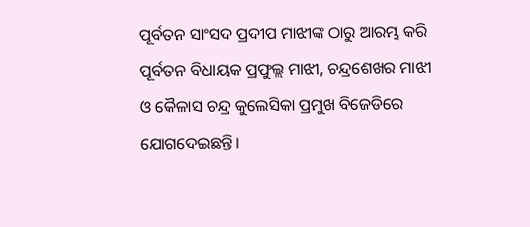ପୂର୍ବତନ ସାଂସଦ ପ୍ରଦୀପ ମାଝୀଙ୍କ ଠାରୁ ଆରମ୍ଭ କରି ପୂର୍ବତନ ବିଧାୟକ ପ୍ରଫୁଲ୍ଲ ମାଝୀ, ଚନ୍ଦ୍ରଶେଖର ମାଝୀ ଓ କୈଳାସ ଚନ୍ଦ୍ର କୁଲେସିକା ପ୍ରମୁଖ ବିଜେଡିରେ ଯୋଗଦେଇଛନ୍ତି।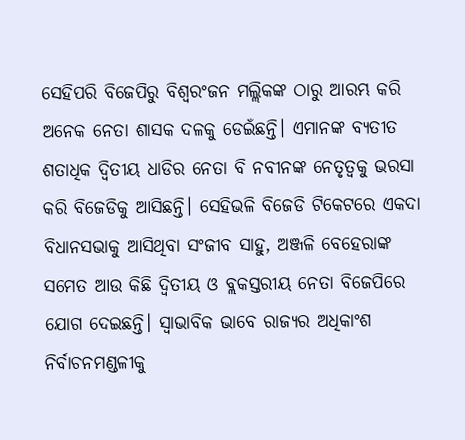ସେହିପରି ବିଜେପିରୁ ବିଶ୍ବରଂଜନ ମଲ୍ଲିକଙ୍କ ଠାରୁ ଆରମ୍ଭ କରି ଅନେକ ନେତା ଶାସକ ଦଳକୁ ଡେଇଁଛନ୍ତି। ଏମାନଙ୍କ ବ୍ୟତୀତ ଶତାଧିକ ଦ୍ବିତୀୟ ଧାଡିର ନେତା ବି ନବୀନଙ୍କ ନେତୃତ୍ବକୁ ଭରସା କରି ବିଜେଡିକୁ ଆସିଛନ୍ତି। ସେହିଭଳି ବିଜେଡି ଟିକେଟରେ ଏକଦା ବିଧାନସଭାକୁ ଆସିଥିବା ସଂଜୀବ ସାହୁ, ଅଞ୍ଜଳି ବେହେରାଙ୍କ ସମେତ ଆଉ କିଛି ଦ୍ବିତୀୟ ଓ ବ୍ଲକସ୍ତରୀୟ ନେତା ବିଜେପିରେ ଯୋଗ ଦେଇଛନ୍ତି। ସ୍ବାଭାବିକ ଭାବେ ରାଜ୍ୟର ଅଧିକାଂଶ ନିର୍ବାଚନମଣ୍ଡଳୀକୁ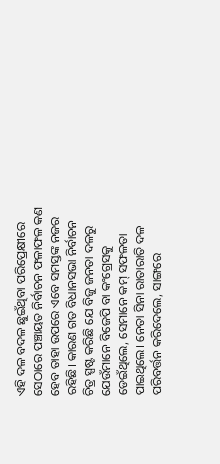ଏହି ଦଳ ବଦଳ ଛୁଇଁଥିବା ପରିପ୍ରେକ୍ଷୀରେ ସେଠାରେ ପଞ୍ଚାୟତ ନିର୍ବାଚନ ଫଳାଫଳ କଣ ହେବ ତାହା ଉପରେ ଏବେ ସମସ୍ତଙ୍କ ନଜର ରହିଛି। କାରଣ ଗତ ବିଧାନସଭା ନିର୍ବାଚନ ଚିତ୍ର ସ୍ପଷ୍ଟ କରିଛି ଯେ ବିଜୁ ଜନତା ଦଳରୁ ଯେଉଁମାନେ ବିଜେପି ବା କଂଗ୍ରେସକୁ ଡେଇଁଥିଲେ, ସେମାନେ କମ୍ ସଫଳତା ପାଇଥିଲେ। ନେତା ସିନା ରାତାରାତି ଦଳ ପରିବର୍ତ୍ତନ କରିଦେଲେ, ସାଙ୍ଗରେ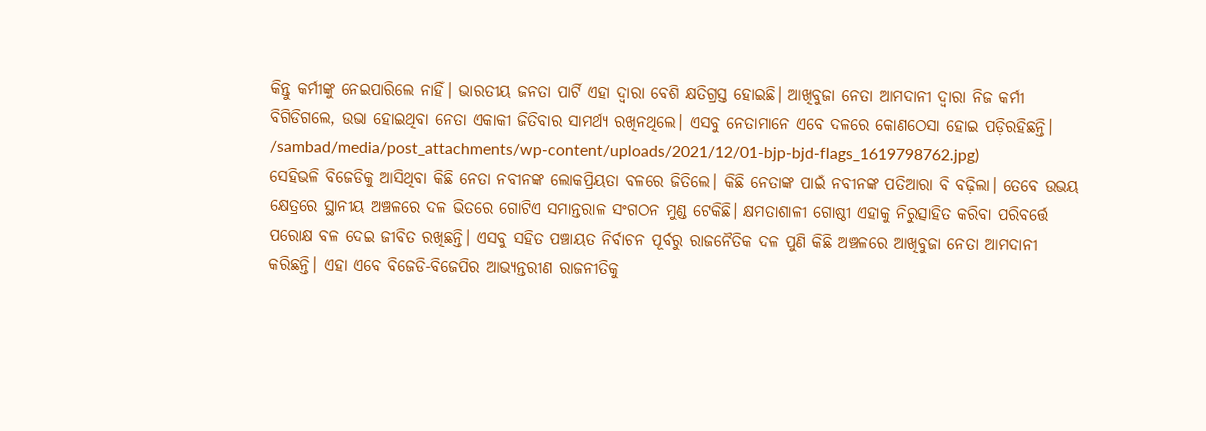କିନ୍ତୁ କର୍ମୀଙ୍କୁ ନେଇପାରିଲେ ନାହିଁ। ଭାରତୀୟ ଜନତା ପାର୍ଟି ଏହା ଦ୍ବାରା ବେଶି କ୍ଷତିଗ୍ରସ୍ତ ହୋଇଛି। ଆଖିବୁଜା ନେତା ଆମଦାନୀ ଦ୍ବାରା ନିଜ କର୍ମୀ ବିଗିଡିଗଲେ, ଉଭା ହୋଇଥିବା ନେତା ଏକାକୀ ଜିତିବାର ସାମର୍ଥ୍ୟ ରଖିନଥିଲେ। ଏସବୁ ନେତାମାନେ ଏବେ ଦଳରେ କୋଣଠେସା ହୋଇ ପଡ଼ିରହିଛନ୍ତି।
/sambad/media/post_attachments/wp-content/uploads/2021/12/01-bjp-bjd-flags_1619798762.jpg)
ସେହିଭଳି ବିଜେଡିକୁ ଆସିଥିବା କିଛି ନେତା ନବୀନଙ୍କ ଲୋକପ୍ରିୟତା ବଳରେ ଜିତିଲେ। କିଛି ନେତାଙ୍କ ପାଇଁ ନବୀନଙ୍କ ପତିଆରା ବି ବଢ଼ିଲା। ତେବେ ଉଭୟ କ୍ଷେତ୍ରରେ ସ୍ଥାନୀୟ ଅଞ୍ଚଳରେ ଦଳ ଭିତରେ ଗୋଟିଏ ସମାନ୍ତରାଳ ସଂଗଠନ ମୁଣ୍ଡ ଟେକିଛି। କ୍ଷମତାଶାଳୀ ଗୋଷ୍ଠୀ ଏହାକୁ ନିରୁତ୍ସାହିତ କରିବା ପରିବର୍ତ୍ତେ ପରୋକ୍ଷ ବଳ ଦେଇ ଜୀବିତ ରଖିଛନ୍ତି। ଏସବୁ ସହିତ ପଞ୍ଚାୟତ ନିର୍ବାଚନ ପୂର୍ବରୁ ରାଜନୈତିକ ଦଳ ପୁଣି କିଛି ଅଞ୍ଚଳରେ ଆଖିବୁଜା ନେତା ଆମଦାନୀ କରିଛନ୍ତି। ଏହା ଏବେ ବିଜେଡି-ବିଜେପିର ଆଭ୍ୟନ୍ତରୀଣ ରାଜନୀତିକୁ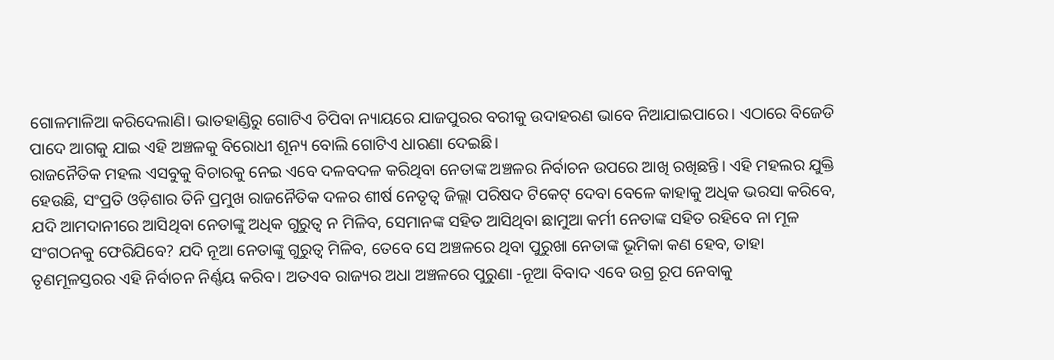ଗୋଳମାଳିଆ କରିଦେଲାଣି। ଭାତହାଣ୍ଡିରୁ ଗୋଟିଏ ଚିପିବା ନ୍ୟାୟରେ ଯାଜପୁରର ବରୀକୁ ଉଦାହରଣ ଭାବେ ନିଆଯାଇପାରେ। ଏଠାରେ ବିଜେଡି ପାଦେ ଆଗକୁ ଯାଇ ଏହି ଅଞ୍ଚଳକୁ ବିରୋଧୀ ଶୂନ୍ୟ ବୋଲି ଗୋଟିଏ ଧାରଣା ଦେଇଛି।
ରାଜନୈତିକ ମହଲ ଏସବୁକୁ ବିଚାରକୁ ନେଇ ଏବେ ଦଳବଦଳ କରିଥିବା ନେତାଙ୍କ ଅଞ୍ଚଳର ନିର୍ବାଚନ ଉପରେ ଆଖି ରଖିଛନ୍ତି। ଏହି ମହଲର ଯୁକ୍ତି ହେଉଛି, ସଂପ୍ରତି ଓଡ଼ିଶାର ତିନି ପ୍ରମୁଖ ରାଜନୈତିକ ଦଳର ଶୀର୍ଷ ନେତୃତ୍ବ ଜିଲ୍ଲା ପରିଷଦ ଟିକେଟ୍ ଦେବା ବେଳେ କାହାକୁ ଅଧିକ ଭରସା କରିବେ, ଯଦି ଆମଦାନୀରେ ଆସିଥିବା ନେତାଙ୍କୁ ଅଧିକ ଗୁରୁତ୍ବ ନ ମିଳିବ, ସେମାନଙ୍କ ସହିତ ଆସିଥିବା ଛାମୁଆ କର୍ମୀ ନେତାଙ୍କ ସହିତ ରହିବେ ନା ମୂଳ ସଂଗଠନକୁ ଫେରିଯିବେ? ଯଦି ନୂଆ ନେତାଙ୍କୁ ଗୁରୁତ୍ବ ମିଳିବ, ତେବେ ସେ ଅଞ୍ଚଳରେ ଥିବା ପୁରୁଖା ନେତାଙ୍କ ଭୂମିକା କଣ ହେବ, ତାହା ତୃଣମୂଳସ୍ତରର ଏହି ନିର୍ବାଚନ ନିର୍ଣ୍ଣୟ କରିବ। ଅତଏବ ରାଜ୍ୟର ଅଧା ଅଞ୍ଚଳରେ ପୁରୁଣା -ନୂଆ ବିବାଦ ଏବେ ଉଗ୍ର ରୂପ ନେବାକୁ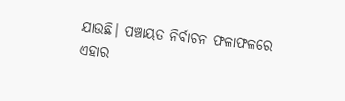ଯାଉଛି। ପଞ୍ଚାୟତ ନିର୍ବାଚନ ଫଳାଫଳରେ ଏହାର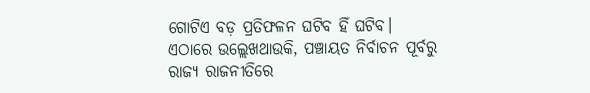ଗୋଟିଏ ବଡ଼ ପ୍ରତିଫଳନ ଘଟିବ ହିଁ ଘଟିବ।
ଏଠାରେ ଉଲ୍ଲେଖଥାଉକି, ପଞ୍ଚାୟତ ନିର୍ବାଚନ ପୂର୍ବରୁ ରାଜ୍ୟ ରାଜନୀତିରେ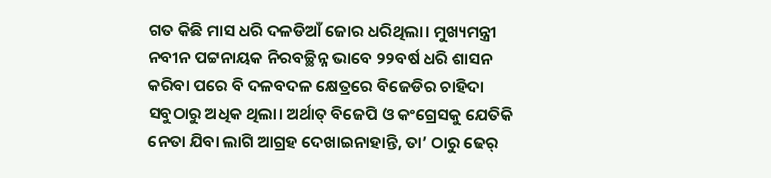ଗତ କିଛି ମାସ ଧରି ଦଳଡିଆଁ ଜୋର ଧରିଥିଲା। ମୁଖ୍ୟମନ୍ତ୍ରୀ ନବୀନ ପଟ୍ଟନାୟକ ନିରବଚ୍ଛିନ୍ନ ଭାବେ ୨୨ବର୍ଷ ଧରି ଶାସନ କରିବା ପରେ ବି ଦଳବଦଳ କ୍ଷେତ୍ରରେ ବିଜେଡିର ଚାହିଦା ସବୁଠାରୁ ଅଧିକ ଥିଲା। ଅର୍ଥାତ୍ ବିଜେପି ଓ କଂଗ୍ରେସକୁ ଯେତିକି ନେତା ଯିବା ଲାଗି ଆଗ୍ରହ ଦେଖାଇନାହାନ୍ତି, ତା’ ଠାରୁ ଢେର୍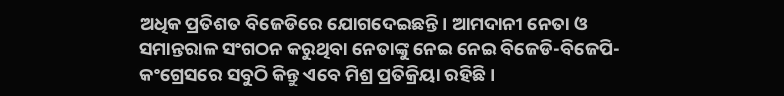ଅଧିକ ପ୍ରତିଶତ ବିଜେଡିରେ ଯୋଗଦେଇଛନ୍ତି। ଆମଦାନୀ ନେତା ଓ ସମାନ୍ତରାଳ ସଂଗଠନ କରୁଥିବା ନେତାଙ୍କୁ ନେଇ ନେଇ ବିଜେଡି-ବିଜେପି-କଂଗ୍ରେସରେ ସବୁଠି କିନ୍ତୁ ଏବେ ମିଶ୍ର ପ୍ରତିକ୍ରିୟା ରହିଛି।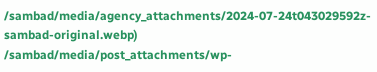/sambad/media/agency_attachments/2024-07-24t043029592z-sambad-original.webp)
/sambad/media/post_attachments/wp-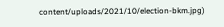content/uploads/2021/10/election-bkm.jpg)